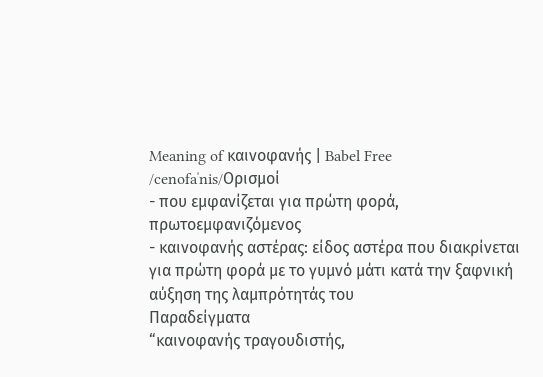Meaning of καινοφανής | Babel Free
/cenofaˈnis/Ορισμοί
- που εμφανίζεται για πρώτη φορά, πρωτοεμφανιζόμενος
- καινοφανής αστέρας: είδος αστέρα που διακρίνεται για πρώτη φορά με το γυμνό μάτι κατά την ξαφνική αύξηση της λαμπρότητάς του
Παραδείγματα
“καινοφανής τραγουδιστής,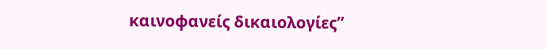καινοφανείς δικαιολογίες”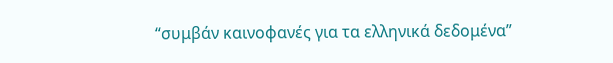“συμβάν καινοφανές για τα ελληνικά δεδομένα”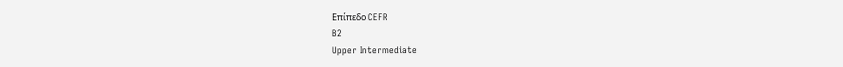Επίπεδο CEFR
B2
Upper Intermediate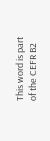This word is part of the CEFR B2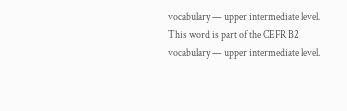vocabulary — upper intermediate level.
This word is part of the CEFR B2 vocabulary — upper intermediate level.